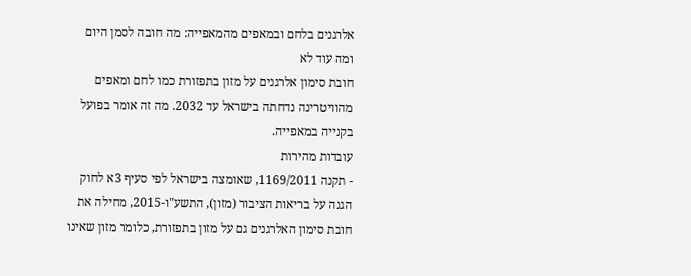אלרגנים בלחם ובמאפים מהמאפייה: מה חובה לסמן היום ומה עוד לא
חובת סימון אלרגנים על מזון בתפזורת כמו לחם ומאפים מהוויטרינה נדחתה בישראל עד 2032. מה זה אומר בפועל בקנייה במאפייה.
עובדות מהירות
- תקנה 1169/2011, שאומצה בישראל לפי סעיף 3א לחוק הגנה על בריאות הציבור (מזון), התשע"ו-2015, מחילה את חובת סימון האלרגנים גם על מזון בתפזורת, כלומר מזון שאינו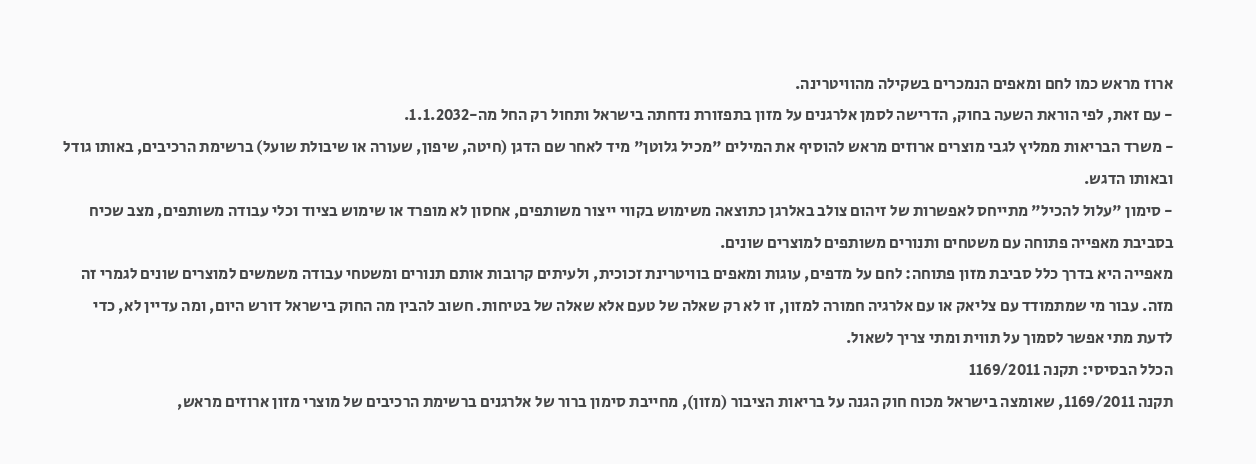ארוז מראש כמו לחם ומאפים הנמכרים בשקילה מהוויטרינה.
- עם זאת, לפי הוראת השעה בחוק, הדרישה לסמן אלרגנים על מזון בתפזורת נדחתה בישראל ותחול רק החל מה-1.1.2032.
- משרד הבריאות ממליץ לגבי מוצרים ארוזים מראש להוסיף את המילים "מכיל גלוטן" מיד לאחר שם הדגן (חיטה, שיפון, שעורה או שיבולת שועל) ברשימת הרכיבים, באותו גודל ובאותו הדגש.
- סימון "עלול להכיל" מתייחס לאפשרות של זיהום צולב באלרגן כתוצאה משימוש בקווי ייצור משותפים, אחסון לא מופרד או שימוש בציוד וכלי עבודה משותפים, מצב שכיח בסביבת מאפייה פתוחה עם משטחים ותנורים משותפים למוצרים שונים.
מאפייה היא בדרך כלל סביבת מזון פתוחה: לחם על מדפים, עוגות ומאפים בוויטרינת זכוכית, ולעיתים קרובות אותם תנורים ומשטחי עבודה משמשים למוצרים שונים לגמרי זה מזה. עבור מי שמתמודד עם צליאק או עם אלרגיה חמורה למזון, זו לא רק שאלה של טעם אלא שאלה של בטיחות. חשוב להבין מה החוק בישראל דורש היום, ומה עדיין לא, כדי לדעת מתי אפשר לסמוך על תווית ומתי צריך לשאול.
הכלל הבסיסי: תקנה 1169/2011
תקנה 1169/2011, שאומצה בישראל מכוח חוק הגנה על בריאות הציבור (מזון), מחייבת סימון ברור של אלרגנים ברשימת הרכיבים של מוצרי מזון ארוזים מראש,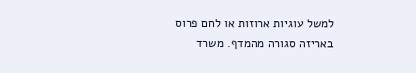למשל עוגיות ארוזות או לחם פרוס באריזה סגורה מהמדף. משרד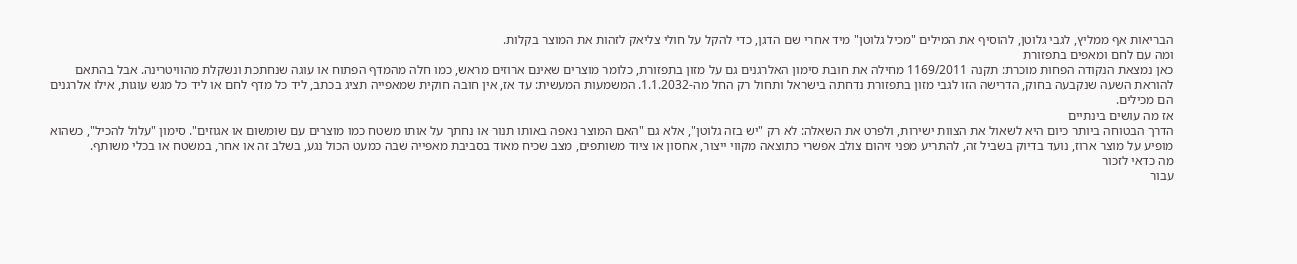הבריאות אף ממליץ, לגבי גלוטן, להוסיף את המילים "מכיל גלוטן" מיד אחרי שם הדגן, כדי להקל על חולי צליאק לזהות את המוצר בקלות.
ומה עם לחם ומאפים בתפזורת
כאן נמצאת הנקודה הפחות מוכרת: תקנה 1169/2011 מחילה את חובת סימון האלרגנים גם על מזון בתפזורת, כלומר מוצרים שאינם ארוזים מראש, כמו חלה מהמדף הפתוח או עוגה שנחתכת ונשקלת מהוויטרינה. אבל בהתאם להוראת השעה שנקבעה בחוק, הדרישה הזו לגבי מזון בתפזורת נדחתה בישראל ותחול רק החל מה-1.1.2032. המשמעות המעשית: עד אז, אין חובה חוקית שמאפייה תציג בכתב, ליד כל מדף לחם או ליד כל מגש עוגות, אילו אלרגנים הם מכילים.
אז מה עושים בינתיים
הדרך הבטוחה ביותר כיום היא לשאול את הצוות ישירות, ולפרט את השאלה: לא רק "יש בזה גלוטן", אלא גם "האם המוצר נאפה באותו תנור או נחתך על אותו משטח כמו מוצרים עם שומשום או אגוזים". סימון "עלול להכיל", כשהוא מופיע על מוצר ארוז, נועד בדיוק בשביל זה, להתריע מפני זיהום צולב אפשרי כתוצאה מקווי ייצור, אחסון או ציוד משותפים, מצב שכיח מאוד בסביבת מאפייה שבה כמעט הכול נגע, בשלב זה או אחר, במשטח או בכלי משותף.
מה כדאי לזכור
עבור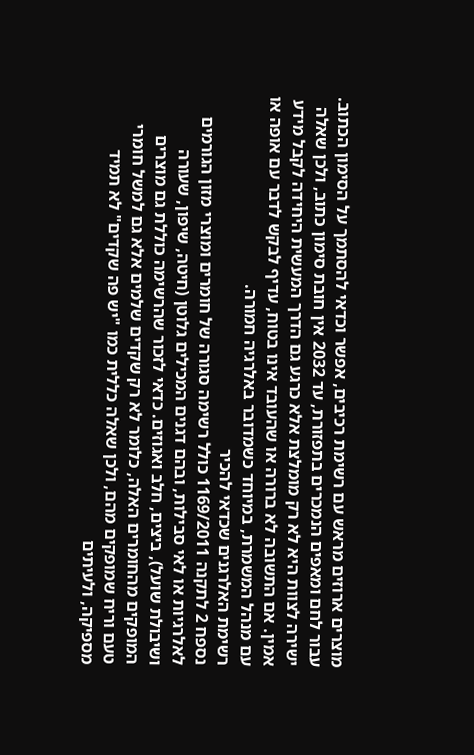מוצרים ארוזים מראש עם רשימת רכיבים, אפשר וכדאי להסתמך על הסימון הכתוב. עבור לחם ומאפים הנמכרים בתפזורת, עד 2032 אין חובת סימון כתוב, ולכן שאלה ישירה לצוות היא לא רק מומלצת אלא כרגע גם הדרך המעשית היחידה לקבל מידע אמין. אם התשובה לא ברורה או שהעובד אינו בטוח, עדיף לבקש לדבר עם אופה או עם מנהל המשמרת, במיוחד כשמדובר באלרגיה חמורה.
רשימת האלרגנים שכדאי להכיר
נספח 2 לתקנה 1169/2011 כולל רשימה סגורה של חומרים ומוצרי מזון הגורמים לאלרגיות או לאי סבילות, ובהם דגנים המכילים גלוטן (חיטה, שיפון, שעורה ושיבולת שועל), ביצים, חלב ואגוזים. כדאי לזכור שהרשימה כוללת גם מוצרים המופקים מהחומרים האלה, כלומר לא רק שקדים שלמים אלא גם למשל חומרי טעם וריח שמופקים מהם, ולכן שאלה כללית כמו "יש פה שקדים" לא תמיד מספיקה, ולעיתים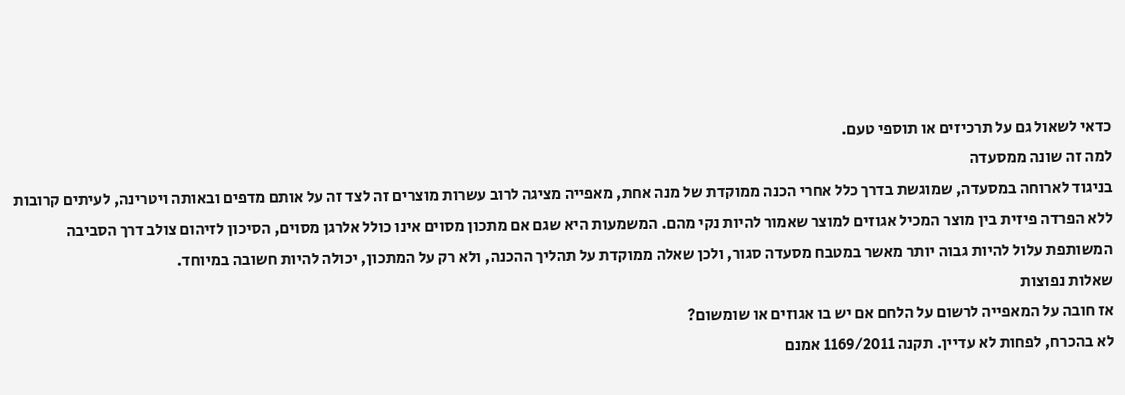כדאי לשאול גם על תרכיזים או תוספי טעם.
למה זה שונה ממסעדה
בניגוד לארוחה במסעדה, שמוגשת בדרך כלל אחרי הכנה ממוקדת של מנה אחת, מאפייה מציגה לרוב עשרות מוצרים זה לצד זה על אותם מדפים ובאותה ויטרינה, לעיתים קרובות ללא הפרדה פיזית בין מוצר המכיל אגוזים למוצר שאמור להיות נקי מהם. המשמעות היא שגם אם מתכון מסוים אינו כולל אלרגן מסוים, הסיכון לזיהום צולב דרך הסביבה המשותפת עלול להיות גבוה יותר מאשר במטבח מסעדה סגור, ולכן שאלה ממוקדת על תהליך ההכנה, ולא רק על המתכון, יכולה להיות חשובה במיוחד.
שאלות נפוצות
אז חובה על המאפייה לרשום על הלחם אם יש בו אגוזים או שומשום?
לא בהכרח, לפחות לא עדיין. תקנה 1169/2011 אמנם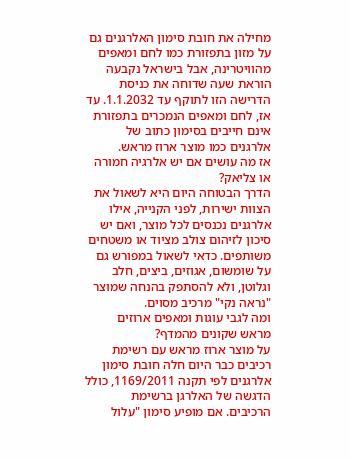מחילה את חובת סימון האלרגנים גם על מזון בתפזורת כמו לחם ומאפים מהוויטרינה, אבל בישראל נקבעה הוראת שעה שדוחה את כניסת הדרישה הזו לתוקף עד 1.1.2032. עד אז, לחם ומאפים הנמכרים בתפזורת אינם חייבים בסימון כתוב של אלרגנים כמו מוצר ארוז מראש.
אז מה עושים אם יש אלרגיה חמורה או צליאק?
הדרך הבטוחה היום היא לשאול את הצוות ישירות, לפני הקנייה, אילו אלרגנים נכנסים לכל מוצר, ואם יש סיכון לזיהום צולב מציוד או משטחים משותפים. כדאי לשאול במפורש גם על שומשום, אגוזים, ביצים, חלב וגלוטן, ולא להסתפק בהנחה שמוצר "נראה נקי" מרכיב מסוים.
ומה לגבי עוגות ומאפים ארוזים מראש שקונים מהמדף?
על מוצר ארוז מראש עם רשימת רכיבים כבר היום חלה חובת סימון אלרגנים לפי תקנה 1169/2011, כולל הדגשה של האלרגן ברשימת הרכיבים. אם מופיע סימון "עלול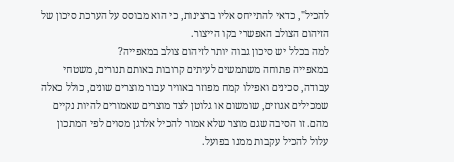להכיל", כדאי להתייחס אליו ברצינות, כי הוא מבוסס על הערכת סיכון של הזיהום הצולב האפשרי בקו הייצור.
למה בכלל יש סיכון גבוה יותר לזיהום צולב במאפייה?
במאפייה פתוחה משתמשים לעיתים קרובות באותם תנורים, משטחי עבודה, סכינים ואפילו קמח מפוזר באוויר עבור מוצרים שונים, כולל כאלה שמכילים אגוזים, שומשום או גלוטן לצד מוצרים שאמורים להיות נקיים מהם. זו הסיבה שגם מוצר שלא אמור להכיל אלרגן מסוים לפי המתכון עלול להכיל עקבות ממנו בפועל.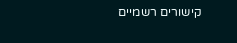קישורים רשמיים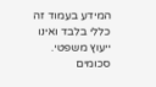המידע בעמוד זה כללי בלבד ואינו ייעוץ משפטי. סכומים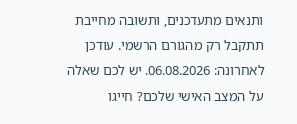ותנאים מתעדכנים, ותשובה מחייבת תתקבל רק מהגורם הרשמי. עודכן לאחרונה: 06.08.2026. יש לכם שאלה על המצב האישי שלכם? חייגו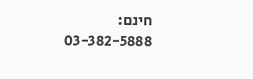חינם: 03-382-5888